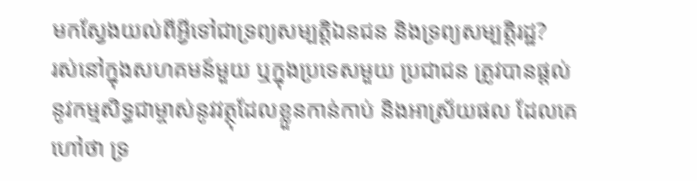មកស្វែងយល់ពីអ្វីទៅជាទ្រព្យសម្បត្តិឯនជន និងទ្រព្យសម្បត្តិរដ្ឋ?
រស់នៅក្នុងសហគមន៍មួយ ឬក្នុងប្រទេសមួយ ប្រជាជន ត្រូវបានផ្តល់នូវកម្មសិទ្ធជាម្ចាស់នូវវត្ថុដែលខ្លួនកាន់កាប់ និងអាស្រ័យផល ដែលគេហៅថា ទ្រ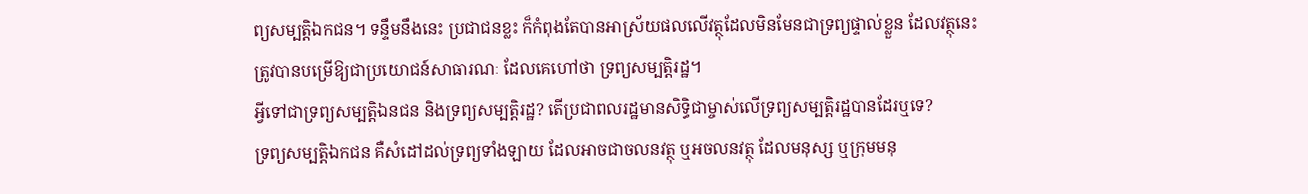ព្យសម្បត្តិឯកជន។ ទន្ទឹមនឹងនេះ ប្រជាជនខ្លះ ក៏កំពុងតែបានអាស្រ័យផលលើវត្ថុដែលមិនមែនជាទ្រព្យផ្ទាល់ខ្លួន ដែលវត្ថុនេះ ត្រូវបានបម្រើឱ្យជាប្រយោជន៍សាធារណៈ ដែលគេហៅថា ទ្រព្យសម្បត្តិរដ្ឋ។
អ្វីទៅជាទ្រព្យសម្បត្តិឯនជន និងទ្រព្យសម្បត្តិរដ្ឋ? តើប្រជាពលរដ្ឋមានសិទ្ធិជាម្ចាស់លើទ្រព្យសម្បត្តិរដ្ឋបានដែរឬទេ?
ទ្រព្យសម្បត្តិឯកជន គឺសំដៅដល់ទ្រព្យទាំងឡាយ ដែលអាចជាចលនវត្ថុ ឬអចលនវត្ថុ ដែលមនុស្ស ឬក្រុមមនុ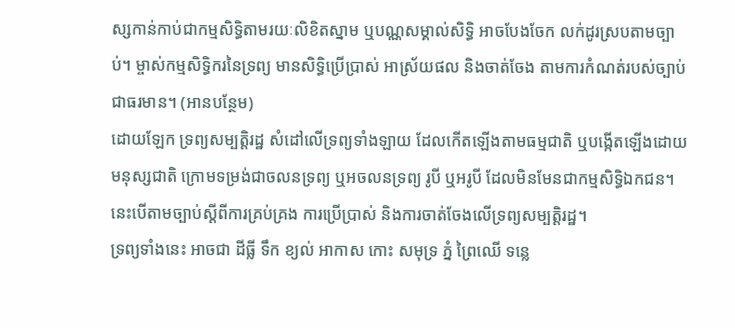ស្សកាន់កាប់ជាកម្មសិទ្ធិតាមរយៈលិខិតស្នាម ឬបណ្ណសម្គាល់សិទ្ធិ អាចបែងចែក លក់ដូរស្របតាមច្បាប់។ ម្ចាស់កម្មសិទ្ធិករនៃទ្រព្យ មានសិទ្ធិប្រើប្រាស់ អាស្រ័យផល និងចាត់ចែង តាមការកំណត់របស់ច្បាប់ជាធរមាន។ (អានបន្ថែម)
ដោយឡែក ទ្រព្យសម្បត្តិរដ្ឋ សំដៅលើទ្រព្យទាំងឡាយ ដែលកើតឡើងតាមធម្មជាតិ ឬបង្កើតឡើងដោយមនុស្សជាតិ ក្រោមទម្រង់ជាចលនទ្រព្យ ឬអចលនទ្រព្យ រូបី ឬអរូបី ដែលមិនមែនជាកម្មសិទ្ធិឯកជន។ នេះបើតាមច្បាប់ស្តីពីការគ្រប់គ្រង ការប្រើប្រាស់ និងការចាត់ចែងលើទ្រព្យសម្បត្តិរដ្ឋ។
ទ្រព្យទាំងនេះ អាចជា ដីធ្លី ទឹក ខ្យល់ អាកាស កោះ សមុទ្រ ភ្នំ ព្រៃឈើ ទន្លេ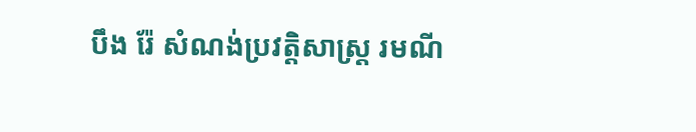បឹង រ៉ែ សំណង់ប្រវត្តិសាស្ត្រ រមណី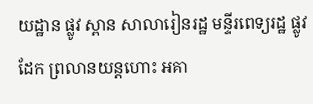យដ្ឋាន ផ្លូវ ស្ពាន សាលារៀនរដ្ឋ មន្ទីរពេទ្យរដ្ឋ ផ្លូវដែក ព្រលានយន្តហោះ អគា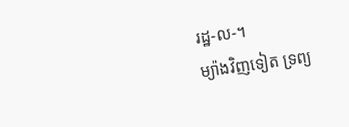រដ្ឋ-ល-។
ម្យ៉ាងវិញទៀត ទ្រព្យ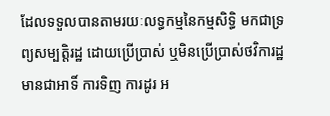ដែលទទួលបានតាមរយៈលទ្ធកម្មនៃកម្មសិទ្ធិ មកជាទ្រព្យសម្បត្តិរដ្ឋ ដោយប្រើប្រាស់ ឬមិនប្រើប្រាស់ថវិការដ្ឋ មានជាអាទិ៍ ការទិញ ការដូរ អ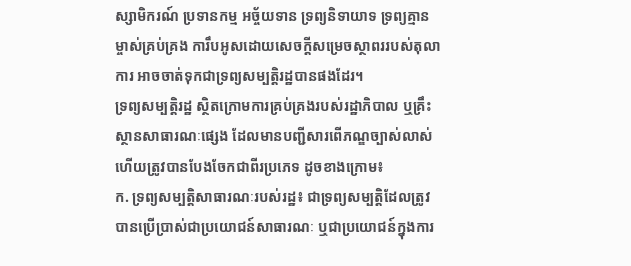ស្សាមិករណ៍ ប្រទានកម្ម អច្ច័យទាន ទ្រព្យនិទាយាទ ទ្រព្យគ្មានម្ចាស់គ្រប់គ្រង ការឹបអូសដោយសេចក្តីសម្រេចស្ថាពររបស់តុលាការ អាចចាត់ទុកជាទ្រព្យសម្បត្តិរដ្ឋបានផងដែរ។
ទ្រព្យសម្បត្តិរដ្ឋ ស្ថិតក្រោមការគ្រប់គ្រងរបស់រដ្ឋាភិបាល ឬគ្រឹះស្ថានសាធារណៈផ្សេង ដែលមានបញ្ជីសារពើភណ្ឌច្បាស់លាស់ ហើយត្រូវបានបែងចែកជាពីរប្រភេទ ដូចខាងក្រោម៖
ក. ទ្រព្យសម្បត្តិសាធារណៈរបស់រដ្ឋ៖ ជាទ្រព្យសម្បត្តិដែលត្រូវបានប្រើប្រាស់ជាប្រយោជន៍សាធារណៈ ឬជាប្រយោជន៍ក្នុងការ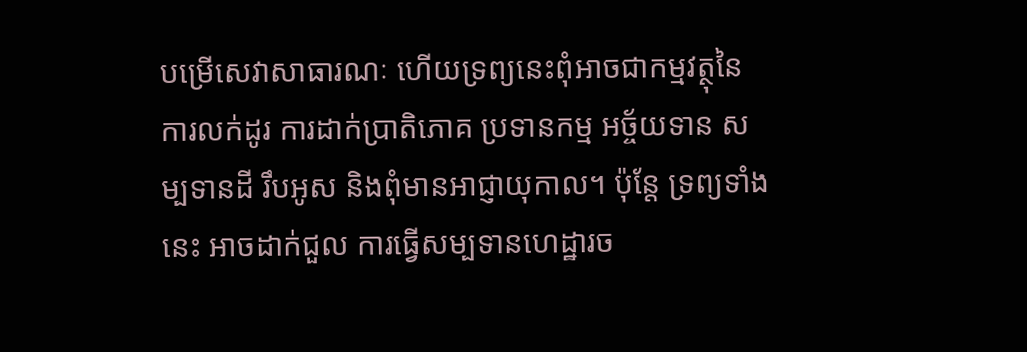បម្រើសេវាសាធារណៈ ហើយទ្រព្យនេះពុំអាចជាកម្មវត្ថុនៃការលក់ដូរ ការដាក់ប្រាតិភោគ ប្រទានកម្ម អច្ច័យទាន សម្បទានដី រឹបអូស និងពុំមានអាជ្ញាយុកាល។ ប៉ុន្តែ ទ្រព្យទាំងនេះ អាចដាក់ជួល ការធ្វើសម្បទានហេដ្ឋារច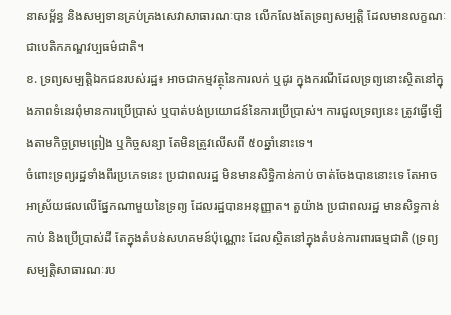នាសម្ព័ន្ធ និងសម្បទានគ្រប់គ្រងសេវាសាធារណៈបាន លើកលែងតែទ្រព្យសម្បត្តិ ដែលមានលក្ខណៈជាបេតិកភណ្ឌវប្បធម៌ជាតិ។
ខ. ទ្រព្យសម្បត្តិឯកជនរបស់រដ្ឋ៖ អាចជាកម្មវត្ថុនៃការលក់ ឬដូរ ក្នុងករណីដែលទ្រព្យនោះស្ថិតនៅក្នុងភាពទំនេរពុំមានការប្រើប្រាស់ ឬបាត់បង់ប្រយោជន៍នៃការប្រើប្រាស់។ ការជួលទ្រព្យនេះ ត្រូវធ្វើឡើងតាមកិច្ចព្រមព្រៀង ឬកិច្ចសន្យា តែមិនត្រូវលើសពី ៥០ឆ្នាំនោះទេ។
ចំពោះទ្រព្យរដ្ឋទាំងពីរប្រភេទនេះ ប្រជាពលរដ្ឋ មិនមានសិទ្ធិកាន់កាប់ ចាត់ចែងបាននោះទេ តែអាចអាស្រ័យផលលើផ្នែកណាមួយនៃទ្រព្យ ដែលរដ្ឋបានអនុញ្ញាត។ តួយ៉ាង ប្រជាពលរដ្ឋ មានសិទ្ធកាន់កាប់ និងប្រើប្រាស់ដី តែក្នុងតំបន់សហគមន៍ប៉ុណ្ណោះ ដែលស្ថិតនៅក្នុងតំបន់ការពារធម្មជាតិ (ទ្រព្យសម្បត្តិសាធារណៈរប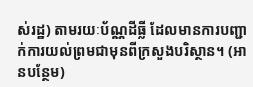ស់រដ្ឋ) តាមរយៈប័ណ្ណដីធ្លី ដែលមានការបញ្ជាក់ការយល់ព្រមជាមុនពីក្រសួងបរិស្ថាន។ (អានបន្ថែម)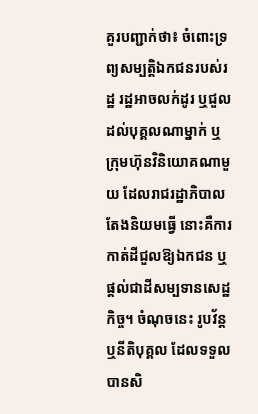គួរបញ្ជាក់ថា៖ ចំពោះទ្រព្យសម្បត្តិឯកជនរបស់រដ្ឋ រដ្ឋអាចលក់ដូរ ឬជួលដល់បុគ្គលណាម្នាក់ ឬក្រុមហ៊ុនវិនិយោគណាមួយ ដែលរាជរដ្ឋាភិបាលតែងនិយមធ្វើ នោះគឺការកាត់ដីជួលឱ្យឯកជន ឬផ្តល់ជាដីសម្បទានសេដ្ឋកិច្ច។ ចំណុចនេះ រូបវ័ន្ត ឬនីតិបុគ្គល ដែលទទួលបានសិ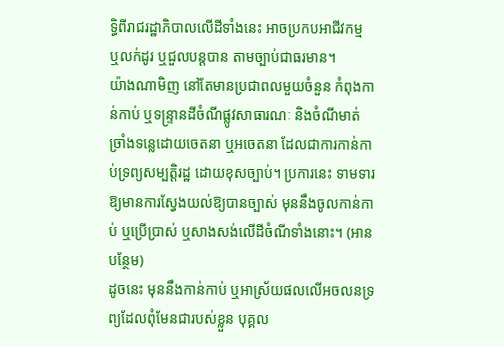ទ្ធិពីរាជរដ្ឋាភិបាលលើដីទាំងនេះ អាចប្រកបអាជីវកម្ម ឬលក់ដូរ ឬជួលបន្តបាន តាមច្បាប់ជាធរមាន។
យ៉ាងណាមិញ នៅតែមានប្រជាពលមួយចំនួន កំពុងកាន់កាប់ ឬទន្ទ្រានដីចំណីផ្លូវសាធារណៈ និងចំណីមាត់ច្រាំងទន្លេដោយចេតនា ឬអចេតនា ដែលជាការកាន់កាប់ទ្រព្យសម្បត្តិរដ្ឋ ដោយខុសច្បាប់។ ប្រការនេះ ទាមទារឱ្យមានការស្វែងយល់ឱ្យបានច្បាស់ មុននឹងចូលកាន់កាប់ ឬប្រើប្រាស់ ឬសាងសង់លើដីចំណីទាំងនោះ។ (អានបន្ថែម)
ដូចនេះ មុននឹងកាន់កាប់ ឬអាស្រ័យផលលើអចលនទ្រព្យដែលពុំមែនជារបស់ខ្លួន បុគ្គល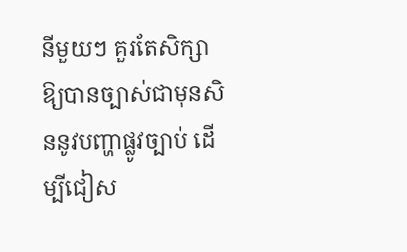នីមួយៗ គួរតែសិក្សាឱ្យបានច្បាស់ជាមុនសិននូវបញ្ហាផ្លូវច្បាប់ ដើម្បីជៀស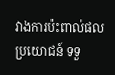វាងការប៉ះពាល់ផលប្រយោជន៍ ទទួ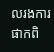លរងការផាកពិ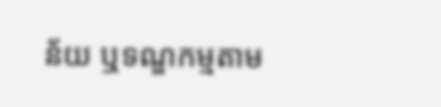ន័យ ឬទណ្ឌកម្មតាម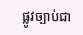ផ្លូវច្បាប់ជា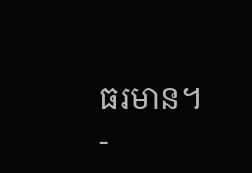ធរមាន។
-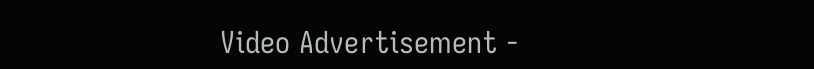Video Advertisement -